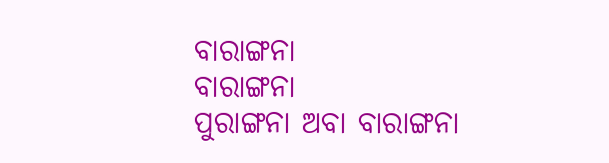ବାରାଙ୍ଗନା
ବାରାଙ୍ଗନା
ପୁରାଙ୍ଗନା ଅବା ବାରାଙ୍ଗନା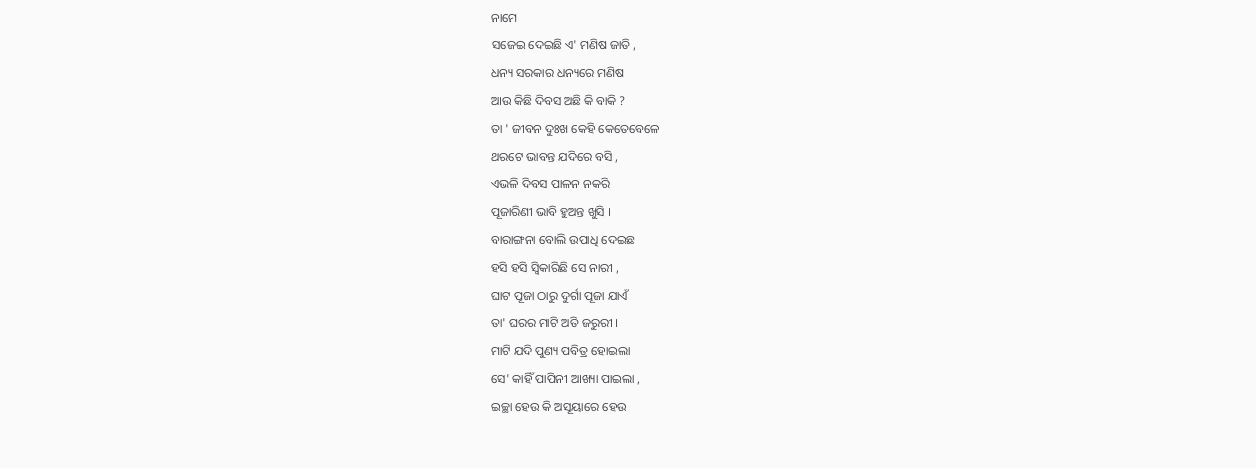ନାମେ
ସଜେଇ ଦେଇଛି ଏ' ମଣିଷ ଜାତି ,
ଧନ୍ୟ ସରକାର ଧନ୍ୟରେ ମଣିଷ
ଆଉ କିଛି ଦିବସ ଅଛି କି ବାକି ?
ତା ' ଜୀବନ ଦୁଃଖ କେହି କେତେବେଳେ
ଥରଟେ ଭାବନ୍ତ ଯଦିରେ ବସି ,
ଏଭଳି ଦିବସ ପାଳନ ନକରି
ପୂଜାରିଣୀ ଭାବି ହୁଅନ୍ତ ଖୁସି ।
ବାରାଙ୍ଗନା ବୋଲି ଉପାଧି ଦେଇଛ
ହସି ହସି ସ୍ଵିକାରିଛି ସେ ନାରୀ ,
ଘାଟ ପୂଜା ଠାରୁ ଦୁର୍ଗା ପୂଜା ଯାଏଁ
ତା' ଘରର ମାଟି ଅତି ଜରୁରୀ ।
ମାଟି ଯଦି ପୁଣ୍ୟ ପବିତ୍ର ହୋଇଲା
ସେ' କାହିଁ ପାପିନୀ ଆଖ୍ୟା ପାଇଲା ,
ଇଚ୍ଛା ହେଉ କି ଅସୂୟାରେ ହେଉ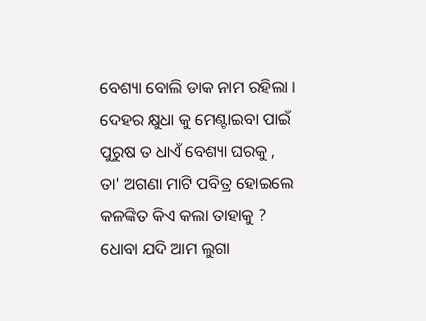ବେଶ୍ୟା ବୋଲି ଡାକ ନାମ ରହିଲା ।
ଦେହର କ୍ଷୁଧା କୁ ମେଣ୍ଟାଇବା ପାଇଁ
ପୁରୁଷ ତ ଧାଏଁ ବେଶ୍ୟା ଘରକୁ ,
ତା' ଅଗଣା ମାଟି ପବିତ୍ର ହୋଇଲେ
କଳଙ୍କିତ କିଏ କଲା ତାହାକୁ ?
ଧୋବା ଯଦି ଆମ ଲୁଗା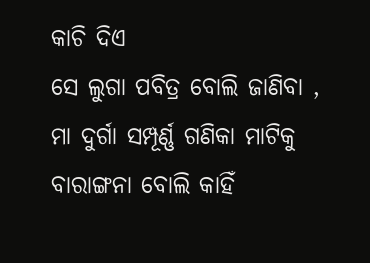କାଚି ଦିଏ
ସେ ଲୁଗା ପବିତ୍ର ବୋଲି ଜାଣିବା ,
ମା ଦୁର୍ଗା ସମ୍ପୂର୍ଣ୍ଣ ଗଣିକା ମାଟିକୁ
ବାରାଙ୍ଗନା ବୋଲି କାହିଁ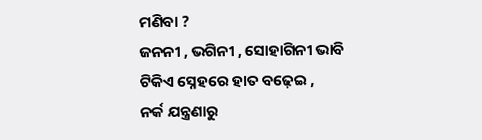ମଣିବା ?
ଜନନୀ , ଭଗିନୀ , ସୋହାଗିନୀ ଭାବି
ଟିକିଏ ସ୍ନେହରେ ହାତ ବଢ଼େଇ ,
ନର୍କ ଯନ୍ତ୍ରଣାରୁ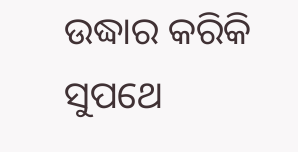ଉଦ୍ଧାର କରିକି
ସୁପଥେ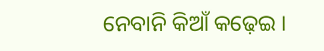ନେବାନି କିଆଁ କଢ଼େଇ ।